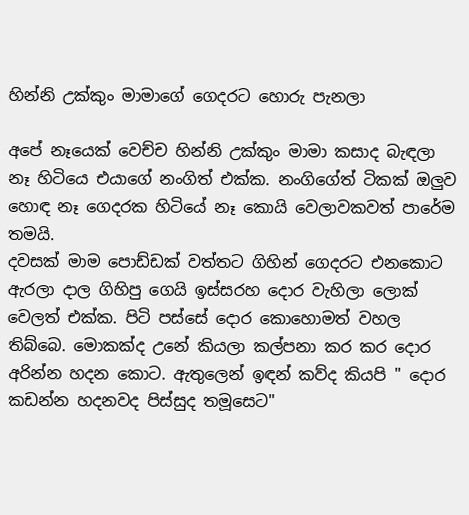හින්නි උක්කුං මාමාගේ ගෙදරට හොරු පැනලා

අපේ නෑයෙක් වෙච්ච හින්නි උක්කුං මාමා කසාද බැඳලා නෑ හිටියෙ එයාගේ නංගිත් එක්ක. නංගිගේත් ටිකක් ඔලුව හොඳ නෑ ගෙදරක හිටියේ නෑ කොයි වෙලාවකවත් පාරේම තමයි.
දවසක් මාම පොඩ්ඩක් වත්තට ගිහින් ගෙදරට එනකොට ඇරලා දාල ගිහිපු ගෙයි ඉස්සරහ දොර වැහිලා ලොක් වෙලත් එක්ක. පිටි පස්සේ දොර කොහොමත් වහල තිබ්බෙ. මොකක්ද උනේ කියලා කල්පනා කර කර දොර අරින්න හදන කොට. ඇතුලෙන් ඉඳන් කව්ද කියපි " දොර කඩන්න හදනවද පිස්සුද තමූසෙට"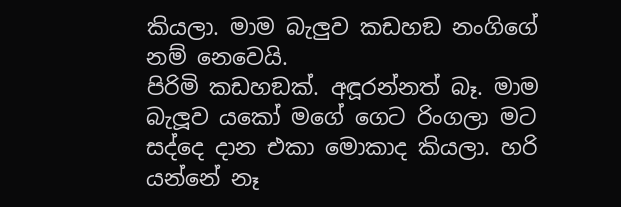කියලා. මාම බැලුව කඩහඞ නංගිගේ නම් නෙවෙයි.
පිරිමි කඩහඞක්. අඳූරන්නත් බෑ. මාම බැලූව යකෝ මගේ ගෙට රිංගලා මට සද්දෙ දාන එකා මොකාද කියලා. හරි යන්නේ නෑ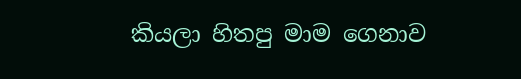කියලා හිතපු මාම ගෙනාව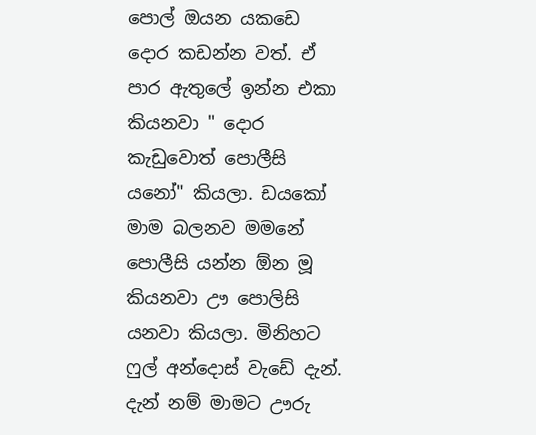පොල් ඔයන යකඩෙ දොර කඩන්න වත්. ඒ පාර ඇතුලේ ඉන්න එකා කියනවා " දොර කැඩුවොත් පොලීසි යනෝ" කියලා. ඩයකෝ මාම බලනව මමනේ පොලීසි යන්න ඕන මූ කියනවා ඌ පොලිසි යනවා කියලා. මිනිහට ෆුල් අන්දොස් වැඩේ දැන්. දැන් නම් මාමට ඌරු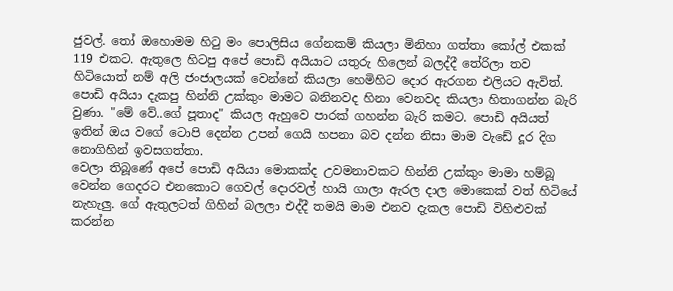ජුවල්. තෝ ඔහොමම හිටු මං පොලිසිය ගේනකම් කියලා මිනිහා ගත්තා කෝල් එකක් 119 එකට. ඇතුලෙ හිටපු අපේ පොඩි අයියාට යතුරු හිලෙන් බලද්දී තේරිලා තව හිටියොත් නම් අලි ජංජාලයක් වෙන්නේ කියලා හෙමිහිට දොර ඇරගන එලියට ඇවිත්. පොඩි අයියා දැකපු හින්නි උක්කුං මාමට බනිනවද හිනා වෙනවද කියලා හිතාගන්න බැරි වුණා. "මේ වේ..ගේ පූතාද" කියල ඇහුවෙ පාරක් ගහන්න බැරි කමට. පොඩි අයියත් ඉතින් ඔය වගේ ටොපි දෙන්න උපන් ගෙයි හපනා බව දන්න නිසා මාම වැඩේ දූර දිග නොගිහින් ඉවසගත්තා.
වෙලා තිබූණේ අපේ පොඩි අයියා මොකක්ද උවමනාවකට හින්නි උක්කුං මාමා හම්බූ වෙන්න ගෙදරට එනකොට ගෙවල් දොරවල් හායි ගාලා ඇරල දාල මොකෙක් වත් හිටියේ නැහැලු. ගේ ඇතුලටත් ගිහින් බලලා එද්දී තමයි මාම එනව දැකල පොඩි විහිළුවක් කරන්න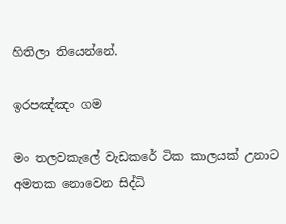හිතිලා තියෙන්නේ.

ඉරපඤ්ඤං ගම

මං තලවකැලේ වැඩකරේ ටික කාලයක් උනාට අමතක නොවෙන සිද්ධි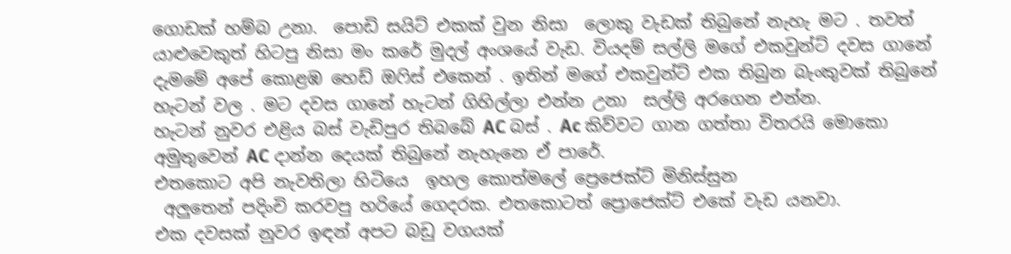ගොඩක් හම්බ උනා.  පොඩි සයිට් එකක් වුන නිසා  ලොකු වැඩක් තිබුනේ නැහැ මට . තවත් යාළුවෙකුත් හිටපු නිසා මං කරේ මුදල් අංශයේ වැඩ. වියදම් සල්ලි මගේ එකවුන්ට් දවස ගානේ දැමමේ අපේ කොළඹ හෙඩ් ඔෆිස් එකෙන් . ඉතින් මගේ එකවුන්ට් එක තිබුන බැංකුවක් තිබුනේ හැටන් වල . මට දවස ගානේ හැටන් ගිහිල්ලා එන්න උනා  සල්ලි අරගෙන එන්න.
හැටන් නුවර එළිය බස් වැඩිපුර තිබබේ AC බස් . Ac කිව්වට ගාන ගත්තා විතරයි මොකො අමුතුවෙන් AC දාන්න දෙයක් තිබුනේ නැහැනෙ ඒ පාරේ.
එතකොට අපි නැවතිලා හිටියෙ  ඉහල කොත්මලේ ප්‍රෙජෙක්ට් මිනිස්සුන
 අලුතෙන් පදිංචි කරවපු හරියේ ගෙදරක. එතකොටත් ප්‍රොජෙක්ට් එකේ වැඩ යනවා.
එක දවසක් නුවර ඉඳන් අපට බඩු වගයක්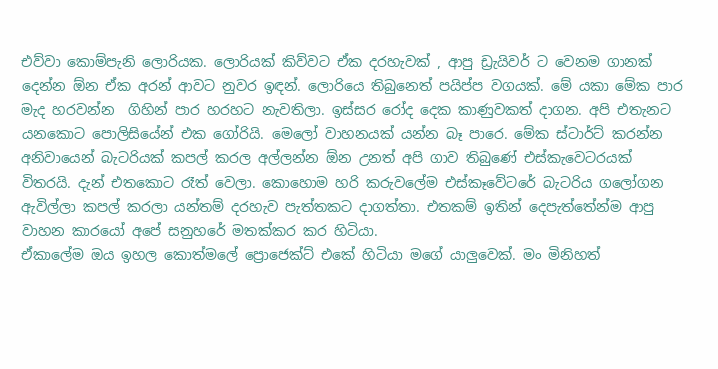එව්වා කොම්පැනි ලොරියක. ලොරියක් කිව්වට ඒක දරහැවක් , ආපු ඩ්‍රැයිවර් ට වෙනම ගානක් දෙන්න ඕන ඒක අරන් ආවට නුවර ඉඳන්. ලොරියෙ තිබුනෙත් පයිප්ප වගයක්. මේ යකා මේක පාර මැද හරවන්න  ගිහින් පාර හරහට නැවතිලා. ඉස්සර රෝද දෙක කාණුවකත් දාගන. අපි එතැනට යනකොට පොලිසියේන් එක ගෝරියි. මෙලෝ වාහනයක් යන්න බෑ පාරෙ. මේක ස්ටාර්ට් කරන්න අනිවායෙන් බැටරියක් කපල් කරල අල්ලන්න ඕන උනත් අපි ගාව තිබුණේ එස්කැවෙටරයක් විතරයි. දැන් එතකොට රෑත් වෙලා. කොහොම හරි කරුවලේම එස්කෑවේටරේ බැටරිය ගලෝගන ඇවිල්ලා කපල් කරලා යන්තම් දරහැව පැත්තකට දාගත්තා. එතකම් ඉතින් දෙපැත්තේන්ම ආපු වාහන කාරයෝ අපේ සනුහරේ මතක්කර කර හිටියා.
ඒකාලේම ඔය ඉහල කොත්මලේ ප්‍රොජෙක්ට් එකේ හිටියා මගේ යාලුවෙක්. මං මිනිහත්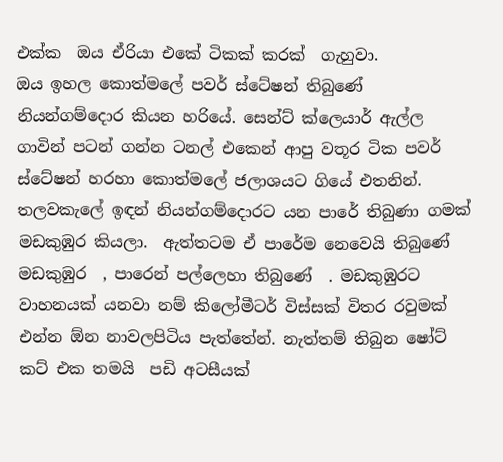එක්ක  ඔය ඒරියා එකේ ටිකක් කරක්  ගැහුවා.
ඔය ඉහල කොත්මලේ පවර් ස්ටේෂන් තිබුණේ නියන්ගම්දොර කියන හරියේ. සෙන්ට් ක්ලෙයාර් ඇල්ල ගාවින් පටන් ගන්න ටනල් එකෙන් ආපු වතූර ටික පවර් ස්ටේෂන් හරහා කොත්මලේ ජලාශයට ගියේ එතනින්. තලවකැලේ ඉඳන් නියන්ගම්දොරට යන පාරේ තිබුණා ගමක් මඩකුඹුර කියලා.  ඇත්තටම ඒ පාරේම නෙවෙයි තිබුණේ මඩකුඹුර  , පාරෙන් පල්ලෙහා තිබුණේ  . මඩකුඹුරට වාහනයක් යනවා නම් කිලෝමීටර් විස්සක් විතර රවුමක් එන්න ඕන නාවලපිටිය පැත්තේන්. නැත්තම් තිබුන ෂෝට් කට් එක තමයි  පඩි අටසීයක්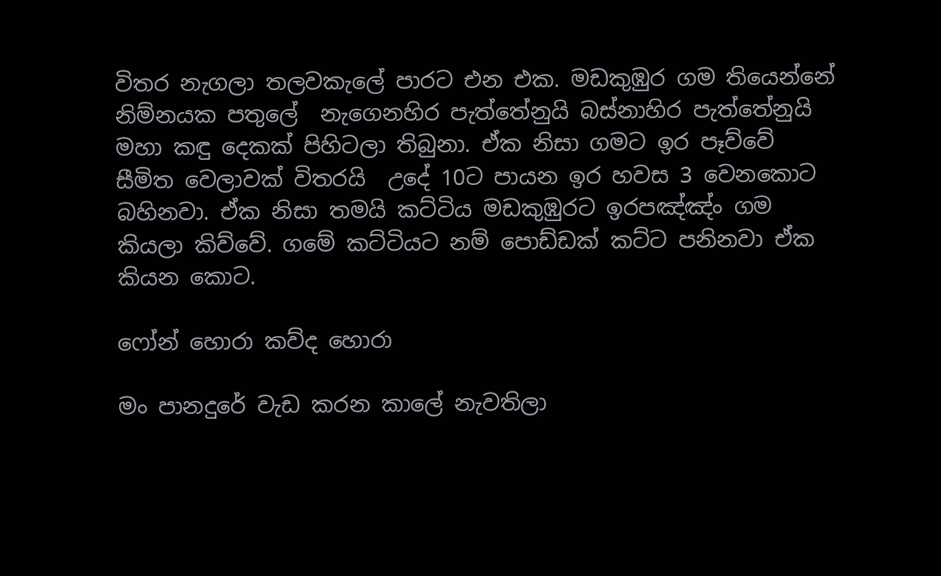විතර නැගලා තලවකැලේ පාරට එන එක. මඩකුඹුර ගම තියෙන්නේ නිම්නයක පතුලේ  නැගෙනහිර පැත්තේනුයි බස්නාහිර පැත්තේනුයි මහා කඳු දෙකක් පිහිටලා තිබුනා. ඒක නිසා ගමට ඉර පෑව්වේ සීමිත වෙලාවක් විතරයි  උදේ 10ට පායන ඉර හවස 3 වෙනකොට බහිනවා. ඒක නිසා තමයි කට්ටිය මඩකුඹුරට ඉරපඤ්ඤ්‍ං ගම කියලා කිව්වේ. ගමේ කට්ටියට නම් පොඩ්ඩක් කට්ට පනිනවා ඒක කියන කොට.

ෆෝන් හොරා කව්ද හොරා

මං පානදුරේ වැඩ කරන කාලේ නැවතිලා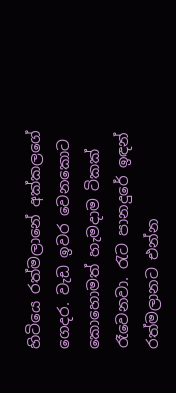හිටියෙ රත්මලානේ අක්කලගේ ගෙදර. වැඩ ඉවර වෙනකොට කොහොමත් හැමදාම ටිකක් රෑවෙනවා. රැට පානදුරේ ඉඳන් රත්මලානට එන්න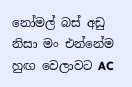නෝමල් බස් අඩු නිසා මං එන්නේම හුඟ වෙලාවට AC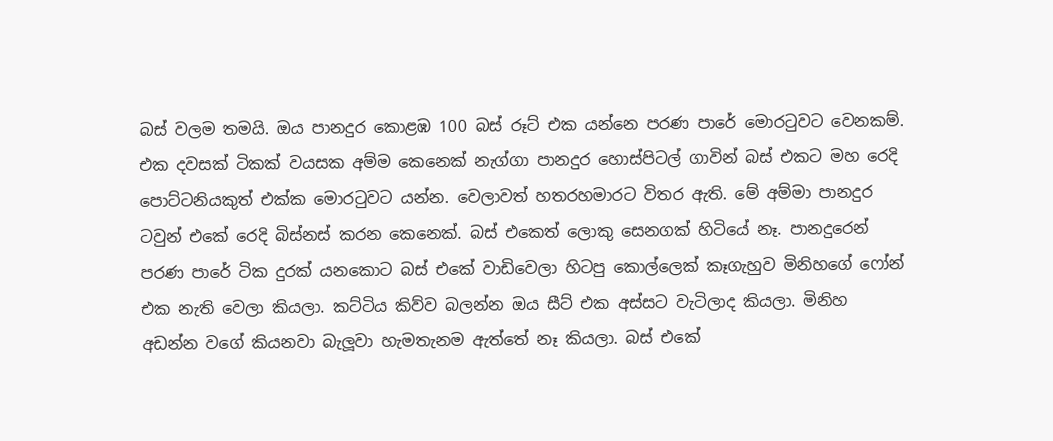බස් වලම තමයි. ඔය පානදුර කොළඹ 100 බස් රූට් එක යන්නෙ පරණ පාරේ මොරටුවට වෙනකම්.
එක දවසක් ටිකක් වයසක අම්ම කෙනෙක් නැග්ගා පානදුර හොස්පිටල් ගාවින් බස් එකට මහ රෙදි පොට්ටනියකුත් එක්ක මොරටුවට යන්න. වෙලාවත් හතරහමාරට විතර ඇති. මේ අම්මා පානදුර ටවුන් එකේ රෙදි බිස්නස් කරන කෙනෙක්. බස් එකෙත් ලොකු සෙනගක් හිටියේ නෑ. පානදුරෙන් පරණ පාරේ ටික දුරක් යනකොට බස් එකේ වාඩිවෙලා හිටපු කොල්ලෙක් කෑගැහුව මිනිහගේ ෆෝන් එක නැති වෙලා කියලා. කට්ටිය කිව්ව බලන්න ඔය සීට් එක අස්සට වැටිලාද කියලා. මිනිහ අඩන්න වගේ කියනවා බැලූවා හැමතැනම ඇත්තේ නෑ කියලා. බස් එකේ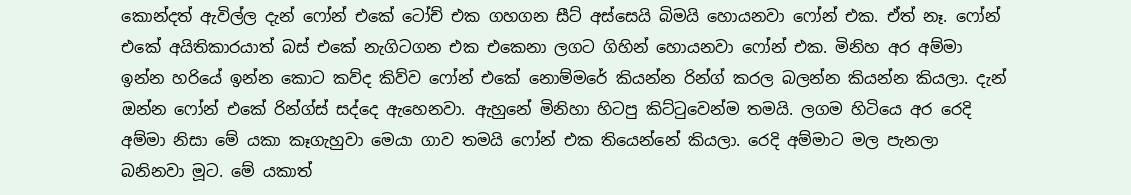කොන්දත් ඇවිල්ල දැන් ෆෝන් එකේ ටෝච් එක ගහගන සීට් අස්සෙයි බිමයි හොයනවා ෆෝන් එක. ඒත් නෑ. ෆෝන් එකේ අයිතිකාරයාත් බස් එකේ නැගිටගන එක එකෙනා ලගට ගිහින් හොයනවා ෆෝන් එක. මිනිහ අර අම්මා ඉන්න හරියේ ඉන්න කොට කව්ද කිව්ව ෆෝන් එකේ නොම්මරේ කියන්න රින්ග් කරල බලන්න කියන්න කියලා. දැන් ඔන්න ෆෝන් එකේ රින්ග්ස් සද්දෙ ඇහෙනවා. ඇහුනේ මිනිහා හිටපු කිට්ටුවෙන්ම තමයි. ලගම හිටියෙ අර රෙදි අම්මා නිසා මේ යකා කෑගැහුවා මෙයා ගාව තමයි ෆෝන් එක තියෙන්නේ කියලා. රෙදි අම්මාට මල පැනලා බනිනවා මූට. මේ යකාත්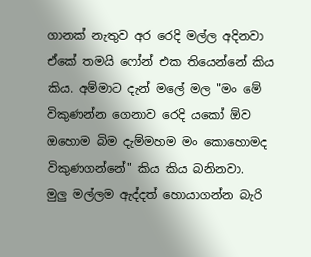ගානක් නැතුව අර රෙදි මල්ල අදිනවා ඒකේ තමයි ෆෝන් එක තියෙන්නේ කිය කිය. අම්මාට දැන් මලේ මල "මං මේ විකුණන්න ගෙනාව රෙදි යකෝ ඕව ඔහොම බිම දැම්මහම මං කොහොමද විකුණගන්නේ" කිය කිය බනිනවා.
මුලු මල්ලම ඇද්දත් හොයාගන්න බැරි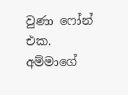වුණා ෆෝන් එක. අම්මාගේ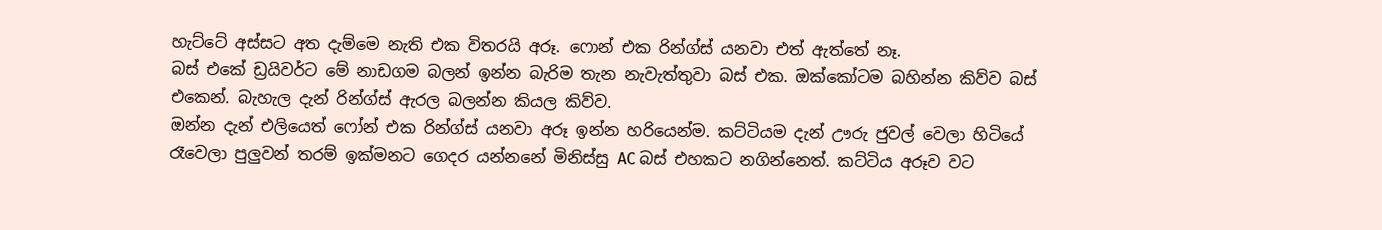හැට්ටේ අස්සට අත දැම්මෙ නැති එක විතරයි අරූ. ෆොන් එක රින්ග්ස් යනවා එත් ඇත්තේ නෑ.
බස් එකේ ඩ්‍රයිවර්ට මේ නාඩගම බලන් ඉන්න බැරිම තැන නැවැත්තුවා බස් එක. ඔක්කෝටම බහින්න කිව්ව බස් එකෙන්. බැහැල දැන් රින්ග්ස් ඇරල බලන්න කියල කිව්ව.
ඔන්න දැන් එලියෙත් ෆෝන් එක රින්ග්ස් යනවා අරූ ඉන්න හරියෙන්ම. කට්ටියම දැන් ඌරු ජුවල් වෙලා හිටියේ රෑවෙලා පුලුවන් තරම් ඉක්මනට ගෙදර යන්නනේ මිනිස්සු AC බස් එහකට නගින්නෙත්. කට්ටිය අරූව වට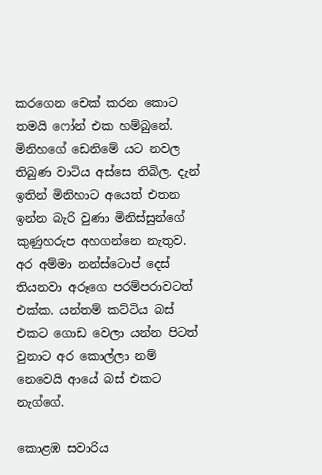කරගෙන චෙක් කරන කොට තමයි ෆෝන් එක හම්බුනේ. මිනිහගේ ඩෙනිමේ යට නවල තිබුණ වාටිය අස්සෙ තිබිල. දැන් ඉතින් මිනිහාට අයෙත් එතන ඉන්න බැරි වුණා මිනිස්සුන්ගේ කුණුහරුප අහගන්නෙ නැතුව. අර අම්මා නන්ස්ටොප් දෙස් තියනවා අරූගෙ පරම්පරාවටත් එක්ක. යන්තම් කට්ටිය බස් එකට ගොඩ වෙලා යන්න පිටත් වුනාට අර කොල්ලා නම් නෙවෙයි ආයේ බස් එකට නැග්ගේ.

කොළඹ සවාරිය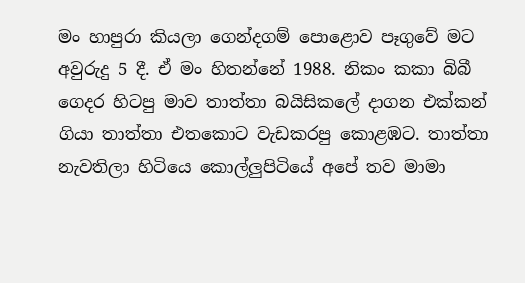මං හාපුරා කියලා ගෙන්දගම් පොළොව පෑගුවේ මට අවුරුදු 5 දී. ඒ මං හිතන්නේ 1988. නිකං කකා බිබී ගෙදර හිටපු මාව තාත්තා බයිසිකලේ දාගන එක්කන් ගියා තාත්තා එතකොට වැඩකරපු කොළඹට. තාත්තා නැවතිලා හිටියෙ කොල්ලුපිටියේ අපේ තව මාමා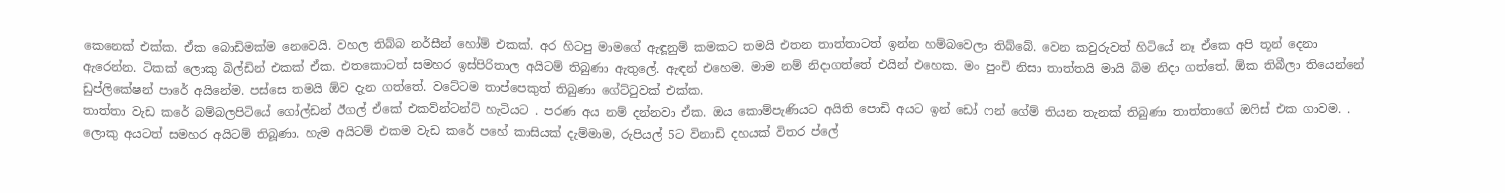කෙනෙක් එක්ක. ඒක බොඩිමක්ම නෙවෙයි. වහල තිබ්බ නර්සීන් හෝම් එකක්. අර හිටපු මාමගේ ඇඳූනුම් කමකට තමයි එතන තාත්තාටත් ඉන්න හම්බවෙලා තිබ්බේ. වෙන කවුරුවත් හිටියේ නෑ ඒකෙ අපි තූන් දෙනා ඇරෙන්න. ටිකක් ලොකු බිල්ඩින් එකක් ඒක. එතකොටත් සමහර ඉස්පිරිතාල අයිටම් තිබුණා ඇතුලේ. ඇඳන් එහෙම. මාම නම් නිදාගත්තේ එයින් එහෙක. මං පුංචි නිසා තාත්තයි මායි බිම නිදා ගත්තේ. ඕක තිබීලා තියෙන්නේ ඩුප්ලිකේෂන් පාරේ අයිනේම. පස්සෙ තමයි ඕව දැන ගත්තේ. වටේටම තාප්පෙකුත් තිබුණා ගේට්ටුවක් එක්ක.
තාත්තා වැඩ කරේ බම්බලපිටියේ ගෝල්ඩන් ඊගල් ඒකේ එකව්න්ටන්ට් හැටියට . පරණ අය නම් දන්නවා ඒක. ඔය කොම්පැණියට අයිති පොඩි අයට ඉන් ඩෝ ෆන් ගේම් තියන තැනක් තිබුණා තාත්තාගේ ඔෆිස් එක ගාවම. . ලොකු අයටත් සමහර අයිටම් තිබූණා. හැම අයිටම් එකම වැඩ කරේ පහේ කාසියක් දැම්මාම, රුපියල් 5ට විනාඩි දහයක් විතර ප්ලේ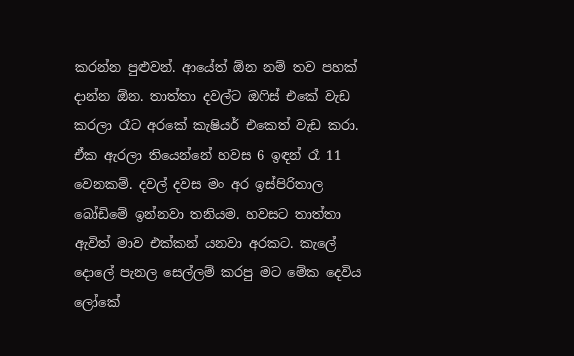කරන්න පුළුවන්. ආයේත් ඕන නම් තව පහක් දාන්න ඕන. තාත්තා දවල්ට ඔෆිස් එකේ වැඩ කරලා රෑට අරකේ කැෂියර් එකෙත් වැඩ කරා. ඒක ඇරලා තියෙන්නේ හවස 6 ඉඳන් රෑ 11 වෙනකම්. දවල් දවස මං අර ඉස්පිරිතාල බෝඩිමේ ඉන්නවා තනියම. හවසට තාත්තා ඇවිත් මාව එක්කන් යනවා අරකට. කැලේ දොලේ පැනල සෙල්ලම් කරපු මට මේක දෙවිය ලෝකේ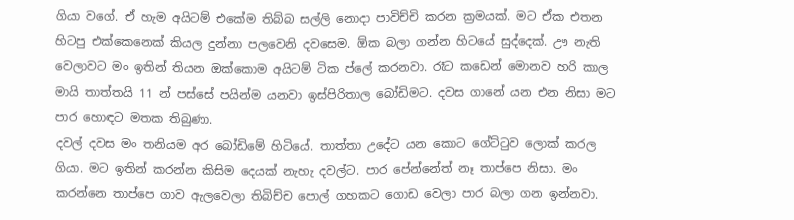ගියා වගේ. ඒ හැම අයිටම් එකේම තිබ්බ සල්ලි නොදා පාවිච්චි කරන ක්‍රමයක්. මට ඒක එතන හිටපු එක්කෙනෙක් කියල දුන්නා පලවෙනි දවසෙම. ඕක බලා ගන්න හිටයේ සුද්දෙක්. ඌ නැති වෙලාවට මං ඉතින් තියන ඔක්කොම අයිටම් ටික ප්ලේ කරනවා. රෑට කඩෙන් මොනව හරි කාල මායි තාත්තයි 11 න් පස්සේ පයින්ම යනවා ඉස්පිරිතාල බෝඩිමට. දවස ගානේ යන එන නිසා මට පාර හොඳට මතක තිබුණා.
දවල් දවස මං තනියම අර බෝඩිමේ හිටියේ. තාත්තා උදේට යන කොට ගේට්ටුව ලොක් කරල ගියා. මට ඉතින් කරන්න කිසිම දෙයක් නැහැ දවල්ට. පාර පේන්නේත් නෑ තාප්පෙ නිසා. මං කරන්නෙ තාප්පෙ ගාව ඇලවෙලා තිබිච්ච පොල් ගහකට ගොඩ වෙලා පාර බලා ගන ඉන්නවා.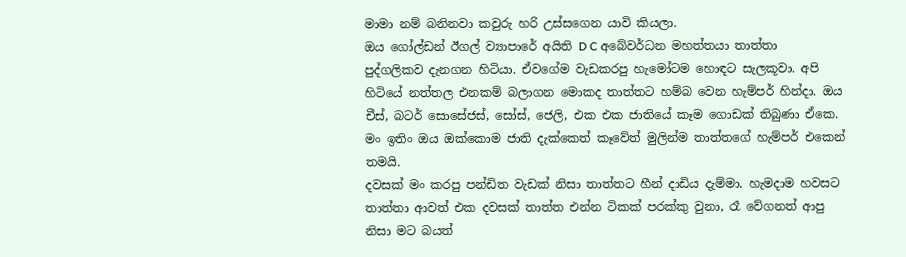මාමා නම් බනිනවා කවුරු හරි උස්සගෙන යාවි කියලා.
ඔය ගෝල්ඩන් ඊගල් ව්‍යාපාරේ අයිති D C අබේවර්ධන මහත්තයා තාත්තා පුද්ගලිකව දැනගන හිටියා. ඒවගේම වැඩකරපු හැමෝටම හොඳට සැලකූවා. අපි හිටියේ නත්තල එනකම් බලාගන මොකද තාත්තට හම්බ වෙන හැම්පර් හින්දා. ඔය චීස්, බටර් සොසේජස්, සෝස්, ජෙලි, එක එක ජාතියේ කෑම ගොඩක් තිබුණා ඒකෙ. මං ඉතිං ඔය ඔක්කොම ජාති දැක්කෙත් කෑවේත් මුලින්ම තාත්තගේ හැම්පර් එකෙන් තමයි.
දවසක් මං කරපු පන්ඩිත වැඩක් නිසා තාත්තට හීන් දාඩිය දැම්මා. හැමදාම හවසට තාත්තා ආවත් එක දවසක් තාත්ත එන්න ටිකක් පරක්කු වුනා, රෑ වේගනත් ආපු නිසා මට බයත්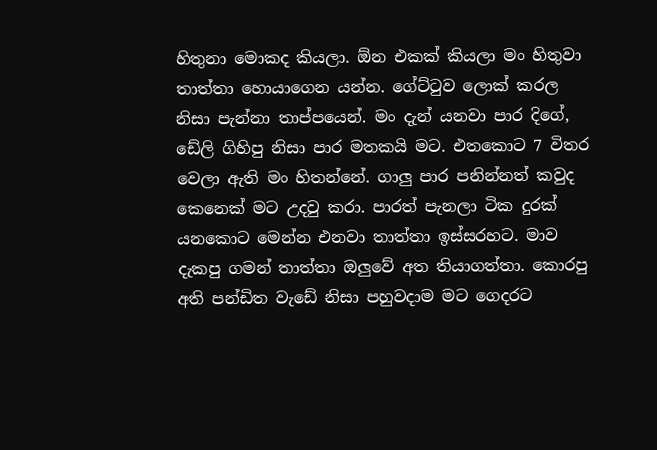හිතුනා මොකද කියලා. ඕන එකක් කියලා මං හිතුවා තාත්තා හොයාගෙන යන්න. ගේට්ටුව ලොක් කරල නිසා පැන්නා තාප්පයෙන්. මං දැන් යනවා පාර දිගේ, ඩේලි ගිහිපු නිසා පාර මතකයි මට. එතකොට 7 විතර වෙලා ඇති මං හිතන්නේ. ගාලු පාර පනින්නත් කවුද කෙනෙක් මට උදවු කරා. පාරත් පැනලා ටික දුරක් යනකොට මෙන්න එනවා තාත්තා ඉස්සරහට. මාව දැකපු ගමන් තාත්තා ඔලුවේ අත තියාගත්තා. කොරපු අති පන්ඩිත වැඩේ නිසා පහුවදාම මට ගෙදරට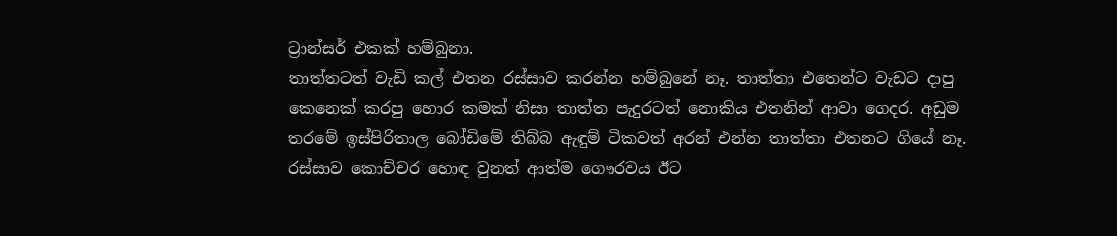ට්‍රාන්සර් එකක් හම්බුනා.
තාත්තටත් වැඩි කල් එතන රස්සාව කරන්න හම්බුනේ නෑ. තාත්තා එතෙන්ට වැඩට දාපු කෙනෙක් කරපු හොර කමක් නිසා තාත්ත පැදුරටත් නොකිය එතනින් ආවා ගෙදර. අඩුම තරමේ ඉස්පිරිතාල බෝඩිමේ තිබ්බ ඇඳුම් ටිකවත් අරන් එන්න තාත්තා එතනට ගියේ නෑ. රස්සාව කොච්චර හොඳ වුනත් ආත්ම ගෞරවය ඊට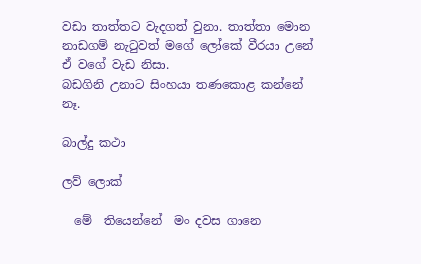වඩා තාත්තට වැදගත් වුනා. තාත්තා මොන නාඩගම් නැටුවත් මගේ ලෝකේ වීරයා උනේ ඒ වගේ වැඩ නිසා.
බඩගිනි උනාට සිංහයා තණකොළ කන්නේ නෑ.

බාල්දු කථා

ලව් ලොක්

  මේ  තියෙන්නේ  මං දවස ගානෙ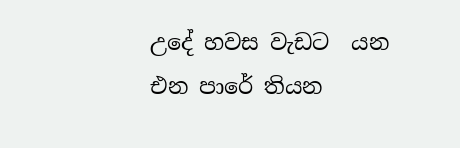උදේ හවස වැඩට  යන එන පාරේ තියන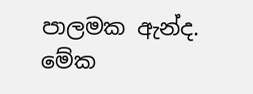පාලමක ඇන්ද. මේක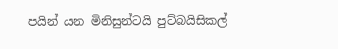පයින් යන මිනිසුන්ටයි පුට්බයිසිකල්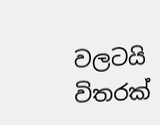වලටයි විතරක්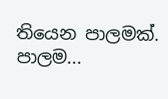තියෙන පාලමක්. පාලම...